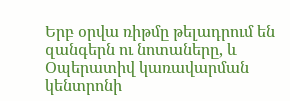Երբ օրվա ռիթմը թելադրում են զանգերն ու նոտաները, և Օպերատիվ կառավարման կենտրոնի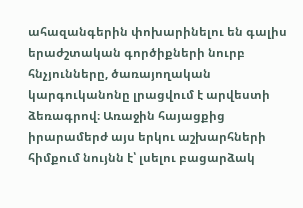ահազանգերին փոխարինելու են գալիս երաժշտական գործիքների նուրբ հնչյունները, ծառայողական կարգուկանոնը լրացվում է արվեստի ձեռագրով։ Առաջին հայացքից իրարամերժ այս երկու աշխարհների հիմքում նույնն է՝ լսելու բացարձակ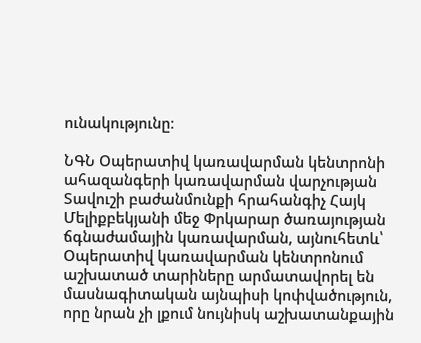ունակությունը։

ՆԳՆ Օպերատիվ կառավարման կենտրոնի ահազանգերի կառավարման վարչության Տավուշի բաժանմունքի հրահանգիչ Հայկ Մելիքբեկյանի մեջ Փրկարար ծառայության ճգնաժամային կառավարման, այնուհետև՝ Օպերատիվ կառավարման կենտրոնում աշխատած տարիները արմատավորել են մասնագիտական այնպիսի կոփվածություն, որը նրան չի լքում նույնիսկ աշխատանքային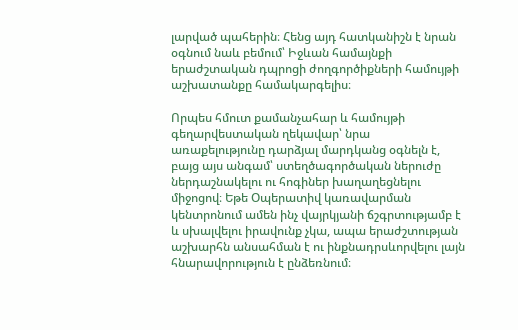լարված պահերին։ Հենց այդ հատկանիշն է նրան օգնում նաև բեմում՝ Իջևան համայնքի երաժշտական դպրոցի ժողգործիքների համույթի աշխատանքը համակարգելիս։

Որպես հմուտ քամանչահար և համույթի գեղարվեստական ղեկավար՝ նրա առաքելությունը դարձյալ մարդկանց օգնելն է, բայց այս անգամ՝ ստեղծագործական ներուժը ներդաշնակելու ու հոգիներ խաղաղեցնելու միջոցով։ Եթե Օպերատիվ կառավարման կենտրոնում ամեն ինչ վայրկյանի ճշգրտությամբ է և սխալվելու իրավունք չկա, ապա երաժշտության աշխարհն անսահման է ու ինքնադրսևորվելու լայն հնարավորություն է ընձեռնում։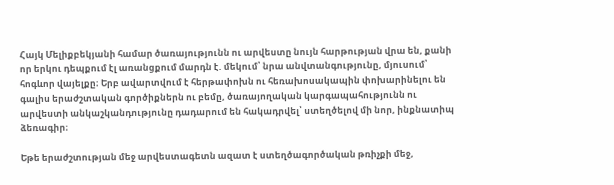Հայկ Մելիքբեկյանի համար ծառայությունն ու արվեստը նույն հարթության վրա են, քանի որ երկու դեպքում էլ առանցքում մարդն է. մեկում՝ նրա անվտանգությունը, մյուսում՝ հոգևոր վայելքը։ Երբ ավարտվում է հերթափոխն ու հեռախոսակապին փոխարինելու են գալիս երաժշտական գործիքներն ու բեմը, ծառայողական կարգապահությունն ու արվեստի անկաշկանդությունը դադարում են հակադրվել՝ ստեղծելով մի նոր, ինքնատիպ ձեռագիր։

Եթե երաժշտության մեջ արվեստագետն ազատ է ստեղծագործական թռիչքի մեջ,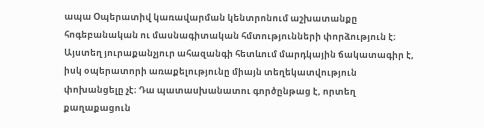ապա Օպերատիվ կառավարման կենտրոնում աշխատանքը հոգեբանական ու մասնագիտական հմտությունների փորձություն է։ Այստեղ յուրաքանչյուր ահազանգի հետևում մարդկային ճակատագիր է, իսկ օպերատորի առաքելությունը միայն տեղեկատվություն փոխանցելը չէ։ Դա պատասխանատու գործընթաց է, որտեղ քաղաքացուն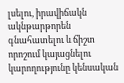լսելու, իրավիճակն ակնթարթորեն գնահատելու և ճիշտ որոշում կայացնելու կարողությունը կենսական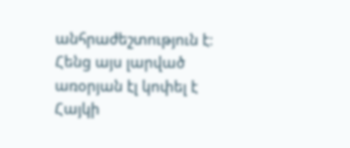անհրաժեշտություն է։ Հենց այս լարված առօրյան էլ կոփել է Հայկի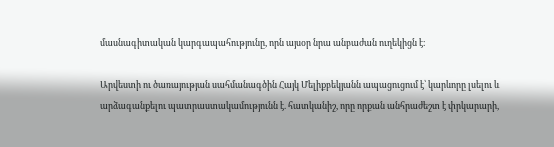մասնագիտական կարգապահությունը, որն այսօր նրա անբաժան ուղեկիցն է։

Արվեստի ու ծառայության սահմանագծին Հայկ Մելիքբեկյանն ապացուցում է՝ կարևորը լսելու և արձագանքելու պատրաստակամությունն է. հատկանիշ, որը որքան անհրաժեշտ է փրկարարի,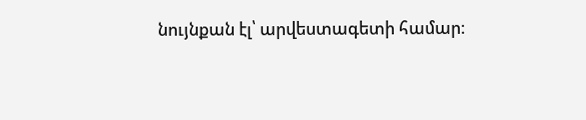նույնքան էլ՝ արվեստագետի համար։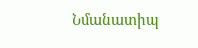Նմանատիպ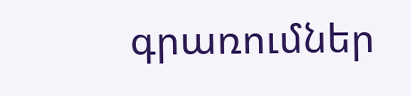գրառումներ